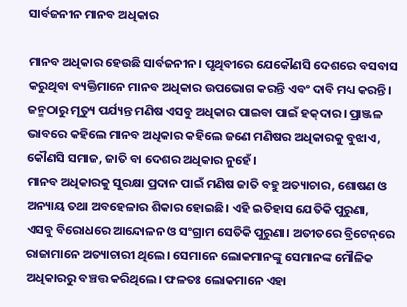ସାର୍ବଜନୀନ ମାନବ ଅଧିକାର

ମାନବ ଅଧିକାର ହେଉଛି ସାର୍ବଜନୀନ। ପୃଥିବୀରେ ଯେକୌଣସି ଦେଶରେ ବସବାସ କରୁଥିବା ବ୍ୟକ୍ତିମାନେ ମାନବ ଅଧିକାର ଉପଭୋଗ କରନ୍ତି ଏବଂ ଦାବି ମଧ୍ୟ କରନ୍ତି। ଜନ୍ମଠାରୁ ମୃତ୍ୟୁ ପର୍ଯ୍ୟନ୍ତ ମଣିଷ ଏସବୁ ଅଧିକାର ପାଇବା ପାଇଁ ହକ୍‌ଦାର। ପ୍ରାଞ୍ଜଳ ଭାବରେ କହିଲେ ମାନବ ଅଧିକାର କହିଲେ ଜଣେ ମଣିଷର ଅଧିକାରକୁ ବୁଝାଏ, କୌଣସି ସମାଜ, ଜାତି ବା ଦେଶର ଅଧିକାର ନୁହେଁ।
ମାନବ ଅଧିକାରକୁ ସୁରକ୍ଷା ପ୍ରଦାନ ପାଇଁ ମଣିଷ ଜାତି ବହୁ ଅତ୍ୟାଚାର, ଶୋଷଣ ଓ ଅନ୍ୟାୟ ତଥା ଅବହେଳାର ଶିକାର ହୋଇଛି। ଏହି ଇତିହାସ ଯେତିକି ପୁରୁଣା, ଏସବୁ ବିରୋଧରେ ଆନ୍ଦୋଳନ ଓ ସଂଗ୍ରାମ ସେତିକି ପୁରୁଣା। ଅତୀତରେ ବ୍ରିଟେନ୍‌ରେ ରାଜାମାନେ ଅତ୍ୟାଚାରୀ ଥିଲେ। ସେମାନେ ଲୋକମାନଙ୍କୁ ସେମାନଙ୍କ ମୌଳିକ ଅଧିକାରରୁ ବଞ୍ଚତ୍ତ କରିଥିଲେ। ଫଳତଃ ଲୋକମାନେ ଏହା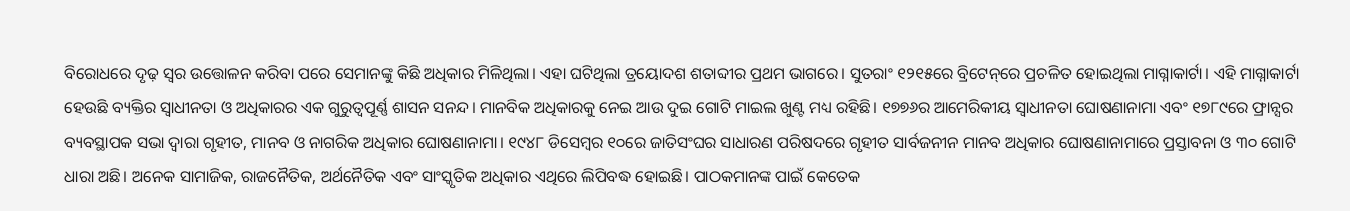ବିରୋଧରେ ଦୃଢ଼ ସ୍ବର ଉତ୍ତୋଳନ କରିବା ପରେ ସେମାନଙ୍କୁ କିଛି ଅଧିକାର ମିଳିଥିଲା। ଏହା ଘଟିଥିଲା ତ୍ରୟୋଦଶ ଶତାବ୍ଦୀର ପ୍ରଥମ ଭାଗରେ। ସୁତରାଂ ୧୨୧୫ରେ ବ୍ରିଟେନ୍‌ରେ ପ୍ରଚଳିତ ହୋଇଥିଲା ମାଗ୍ନାକାର୍ଟା। ଏହି ମାଗ୍ନାକାର୍ଟା ହେଉଛି ବ୍ୟକ୍ତିର ସ୍ବାଧୀନତା ଓ ଅଧିକାରର ଏକ ଗୁରୁତ୍ୱପୂର୍ଣ୍ଣ ଶାସନ ସନନ୍ଦ। ମାନବିକ ଅଧିକାରକୁ ନେଇ ଆଉ ଦୁଇ ଗୋଟି ମାଇଲ ଖୁଣ୍ଟ ମଧ୍ୟ ରହିଛି। ୧୭୭୬ର ଆମେରିକୀୟ ସ୍ବାଧୀନତା ଘୋଷଣାନାମା ଏବଂ ୧୭୮୯ରେ ଫ୍ରାନ୍ସର ବ୍ୟବସ୍ଥାପକ ସଭା ଦ୍ୱାରା ଗୃହୀତ, ମାନବ ଓ ନାଗରିକ ଅଧିକାର ଘୋଷଣାନାମା। ୧୯୪୮ ଡିସେମ୍ବର ୧୦ରେ ଜାତିସଂଘର ସାଧାରଣ ପରିଷଦରେ ଗୃହୀତ ସାର୍ବଜନୀନ ମାନବ ଅଧିକାର ଘୋଷଣାନାମାରେ ପ୍ରସ୍ତାବନା ଓ ୩୦ ଗୋଟି ଧାରା ଅଛି। ଅନେକ ସାମାଜିକ, ରାଜନୈତିକ, ଅର୍ଥନୈତିକ ଏବଂ ସାଂସ୍କୃତିକ ଅଧିକାର ଏଥିରେ ଲିପିବଦ୍ଧ ହୋଇଛି। ପାଠକମାନଙ୍କ ପାଇଁ କେତେକ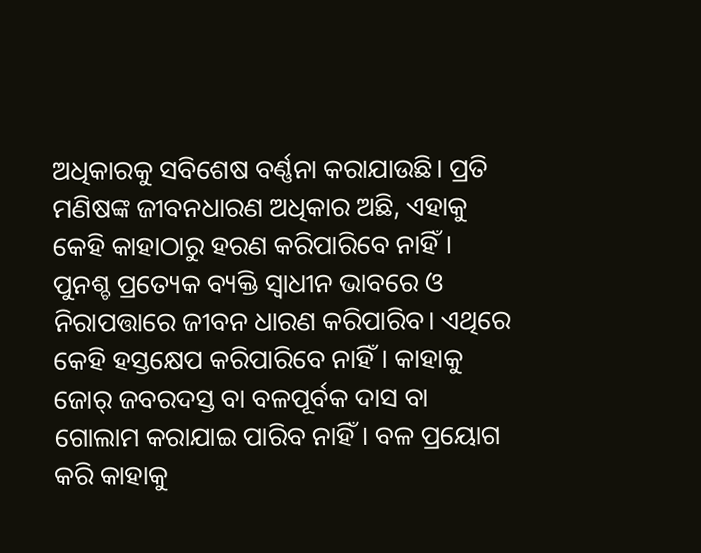ଅଧିକାରକୁ ସବିଶେଷ ବର୍ଣ୍ଣନା କରାଯାଉଛି। ପ୍ରତି ମଣିଷଙ୍କ ଜୀବନଧାରଣ ଅଧିକାର ଅଛି, ଏହାକୁ କେହି କାହାଠାରୁ ହରଣ କରିପାରିବେ ନାହିଁ। ପୁନଶ୍ଚ ପ୍ରତ୍ୟେକ ବ୍ୟକ୍ତି ସ୍ବାଧୀନ ଭାବରେ ଓ ନିରାପତ୍ତାରେ ଜୀବନ ଧାରଣ କରିପାରିବ। ଏଥିରେ କେହି ହସ୍ତକ୍ଷେପ କରିପାରିବେ ନାହିଁ। କାହାକୁ ଜୋର୍‌ ଜବରଦସ୍ତ ବା ବଳପୂର୍ବକ ଦାସ ବା ଗୋଲାମ କରାଯାଇ ପାରିବ ନାହିଁ। ବଳ ପ୍ରୟୋଗ କରି କାହାକୁ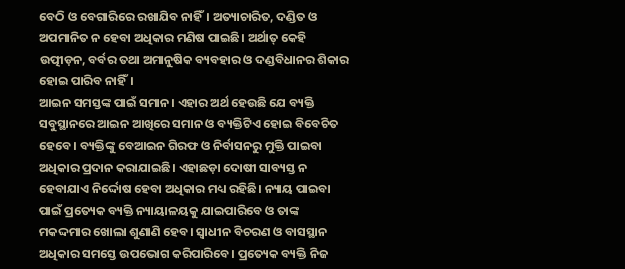ବେଠି ଓ ବେଗାରିରେ ରଖାଯିବ ନାହିଁ। ଅତ୍ୟାଚାରିତ, ଦଣ୍ଡିତ ଓ ଅପମାନିତ ନ ହେବା ଅଧିକାର ମଣିଷ ପାଇଛି। ଅର୍ଥାତ୍‌ କେହି ଉତ୍ପୀଡ଼ନ, ବର୍ବର ତଥା ଅମାନୁଷିକ ବ୍ୟବହାର ଓ ଦଣ୍ଡବିଧାନର ଶିକାର ହୋଇ ପାରିବ ନାହିଁ।
ଆଇନ ସମସ୍ତଙ୍କ ପାଇଁ ସମାନ। ଏହାର ଅର୍ଥ ହେଉଛି ଯେ ବ୍ୟକ୍ତି ସବୁସ୍ଥାନରେ ଆଇନ ଆଖିରେ ସମାନ ଓ ବ୍ୟକ୍ତିଟିଏ ହୋଇ ବିବେଚିତ ହେବେ। ବ୍ୟକ୍ତିଙ୍କୁ ବେଆଇନ ଗିରଫ ଓ ନିର୍ବାସନରୁ ମୁକ୍ତି ପାଇବା ଅଧିକାର ପ୍ରଦାନ କରାଯାଇଛି। ଏହାଛଡ଼ା ଦୋଷୀ ସାବ୍ୟସ୍ତ ନ ହେବାଯାଏ ନିର୍ଦ୍ଦୋଷ ହେବା ଅଧିକାର ମଧ୍ୟ ରହିଛି। ନ୍ୟାୟ ପାଇବା ପାଇଁ ପ୍ରତ୍ୟେକ ବ୍ୟକ୍ତି ନ୍ୟାୟାଳୟକୁ ଯାଇପାରିବେ ଓ ତାଙ୍କ ମକଦ୍ଦମାର ଖୋଲା ଶୁଣାଣି ହେବ। ସ୍ବାଧୀନ ବିଚରଣ ଓ ବାସସ୍ଥାନ ଅଧିକାର ସମସ୍ତେ ଉପଭୋଗ କରିପାରିବେ। ପ୍ରତ୍ୟେକ ବ୍ୟକ୍ତି ନିଜ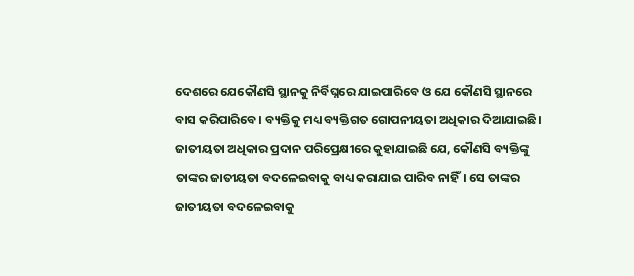ଦେଶରେ ଯେକୌଣସି ସ୍ଥାନକୁ ନିର୍ବିଘ୍ନରେ ଯାଇପାରିବେ ଓ ଯେ କୌଣସି ସ୍ଥାନରେ ବାସ କରିପାରିବେ। ବ୍ୟକ୍ତିକୁ ମଧ୍ୟ ବ୍ୟକ୍ତିଗତ ଗୋପନୀୟତା ଅଧିକାର ଦିଆଯାଇଛି।
ଜାତୀୟତା ଅଧିକାର ପ୍ରଦାନ ପରିପ୍ରେକ୍ଷୀରେ କୁହାଯାଇଛି ଯେ, କୌଣସି ବ୍ୟକ୍ତିଙ୍କୁ ତାଙ୍କର ଜାତୀୟତା ବଦଳେଇବାକୁ ବାଧ୍ୟ କରାଯାଇ ପାରିବ ନାହିଁ। ସେ ତାଙ୍କର ଜାତୀୟତା ବଦଳେଇବାକୁ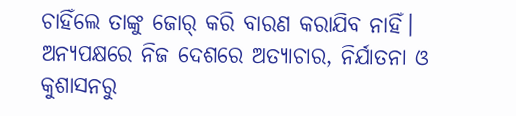ଚାହିଁଲେ ତାଙ୍କୁ ଜୋର୍‌ କରି ବାରଣ କରାଯିବ ନାହିଁ। ଅନ୍ୟପକ୍ଷରେ ନିଜ ଦେଶରେ ଅତ୍ୟାଚାର, ନିର୍ଯାତନା ଓ କୁଶାସନରୁ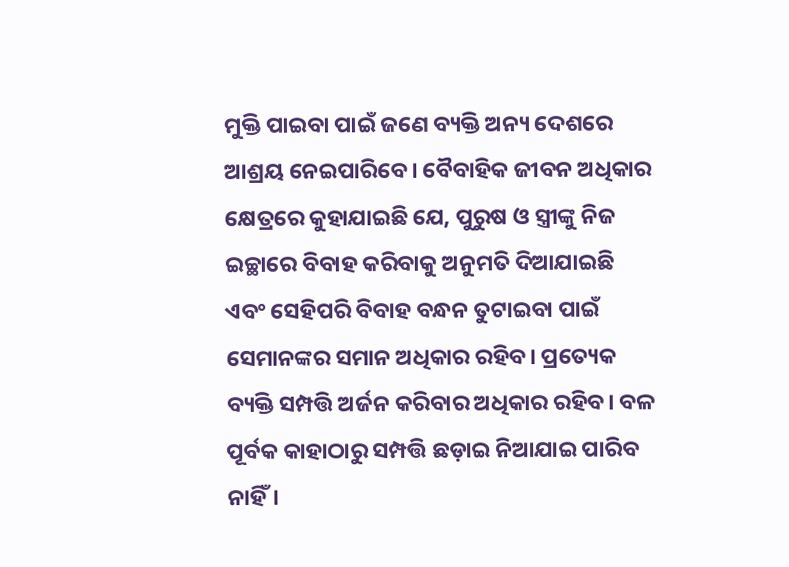ମୁକ୍ତି ପାଇବା ପାଇଁ ଜଣେ ବ୍ୟକ୍ତି ଅନ୍ୟ ଦେଶରେ ଆଶ୍ରୟ ନେଇପାରିବେ। ବୈବାହିକ ଜୀବନ ଅଧିକାର କ୍ଷେତ୍ରରେ କୁହାଯାଇଛି ଯେ, ପୁରୁଷ ଓ ସ୍ତ୍ରୀଙ୍କୁ ନିଜ ଇଚ୍ଛାରେ ବିବାହ କରିବାକୁ ଅନୁମତି ଦିଆଯାଇଛି ଏବଂ ସେହିପରି ବିବାହ ବନ୍ଧନ ତୁଟାଇବା ପାଇଁ ସେମାନଙ୍କର ସମାନ ଅଧିକାର ରହିବ। ପ୍ରତ୍ୟେକ ବ୍ୟକ୍ତି ସମ୍ପତ୍ତି ଅର୍ଜନ କରିବାର ଅଧିକାର ରହିବ। ବଳ ପୂର୍ବକ କାହାଠାରୁ ସମ୍ପତ୍ତି ଛଡ଼ାଇ ନିଆଯାଇ ପାରିବ ନାହିଁ।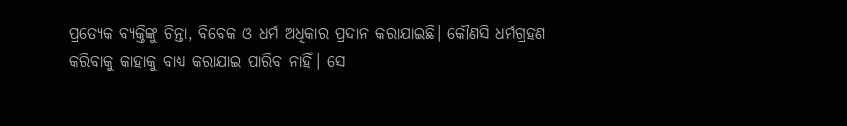ପ୍ରତ୍ୟେକ ବ୍ୟକ୍ତିଙ୍କୁ ଚିନ୍ତା, ବିବେକ ଓ ଧର୍ମ ଅଧିକାର ପ୍ରଦାନ କରାଯାଇଛି। କୌଣସି ଧର୍ମଗ୍ରହଣ କରିବାକୁ କାହାକୁ ବାଧ୍ୟ କରାଯାଇ ପାରିବ ନାହିଁ। ସେ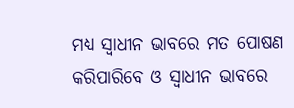ମଧ୍ୟ ସ୍ବାଧୀନ ଭାବରେ ମତ ପୋଷଣ କରିପାରିବେ ଓ ସ୍ବାଧୀନ ଭାବରେ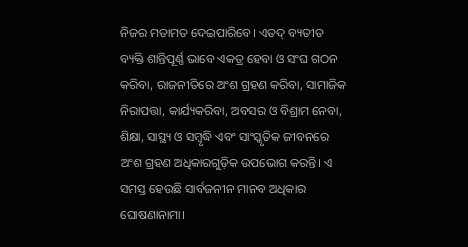ନିଜର ମତାମତ ଦେଇପାରିବେ। ଏତଦ୍‌ ବ୍ୟତୀତ ବ୍ୟକ୍ତି ଶାନ୍ତିପୂର୍ଣ୍ଣ ଭାବେ ଏକତ୍ର ହେବା ଓ ସଂଘ ଗଠନ କରିବା, ରାଜନୀତିରେ ଅଂଶ ଗ୍ରହଣ କରିବା, ସାମାଜିକ ନିରାପତ୍ତା, କାର୍ଯ୍ୟକରିବା, ଅବସର ଓ ବିଶ୍ରାମ ନେବା, ଶିକ୍ଷା, ସାସ୍ଥ୍ୟ ଓ ସମ୍ବୃଦ୍ଧି ଏବଂ ସାଂସ୍କୃତିକ ଜୀବନରେ ଅଂଶ ଗ୍ରହଣ ଅଧିକାରଗୁଡ଼ିକ ଉପଭୋଗ କରନ୍ତି। ଏ ସମସ୍ତ ହେଉଛି ସାର୍ବଜନୀନ ମାନବ ଅଧିକାର ଘୋଷଣାନାମା।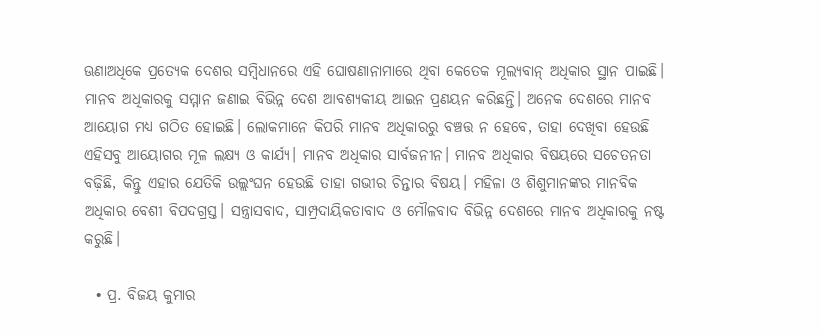ଊଣାଅଧିକେ ପ୍ରତ୍ୟେକ ଦେଶର ସମ୍ବିଧାନରେ ଏହି ଘୋଷଣାନାମାରେ ଥିବା କେତେକ ମୂଲ୍ୟବାନ୍‌ ଅଧିକାର ସ୍ଥାନ ପାଇଛି। ମାନବ ଅଧିକାରକୁ ସମ୍ମାନ ଜଣାଇ ବିଭିନ୍ନ ଦେଶ ଆବଶ୍ୟକୀୟ ଆଇନ ପ୍ରଣୟନ କରିଛନ୍ତି। ଅନେକ ଦେଶରେ ମାନବ ଆୟୋଗ ମଧ୍ୟ ଗଠିତ ହୋଇଛି। ଲୋକମାନେ କିପରି ମାନବ ଅଧିକାରରୁ ବଞ୍ଚତ୍ତ ନ ହେବେ, ତାହା ଦେଖିବା ହେଉଛି ଏହିସବୁ ଆୟୋଗର ମୂଳ ଲକ୍ଷ୍ୟ ଓ କାର୍ଯ୍ୟ। ମାନବ ଅଧିକାର ସାର୍ବଜନୀନ। ମାନବ ଅଧିକାର ବିଷୟରେ ସଚେତନତା ବଢ଼ିଛି, କିନ୍ତୁ ଏହାର ଯେତିକି ଉଲ୍ଲଂଘନ ହେଉଛି ତାହା ଗଭୀର ଚିନ୍ତାର ବିଷୟ। ମହିଳା ଓ ଶିଶୁମାନଙ୍କର ମାନବିକ ଅଧିକାର ବେଶୀ ବିପଦଗ୍ରସ୍ତ। ସନ୍ତ୍ରାସବାଦ, ସାମ୍ପ୍ରଦାୟିକତାବାଦ ଓ ମୌଳବାଦ ବିଭିନ୍ନ ଦେଶରେ ମାନବ ଅଧିକାରକୁ ନଷ୍ଟ କରୁଛି।

  • ପ୍ର. ବିଜୟ କୁମାର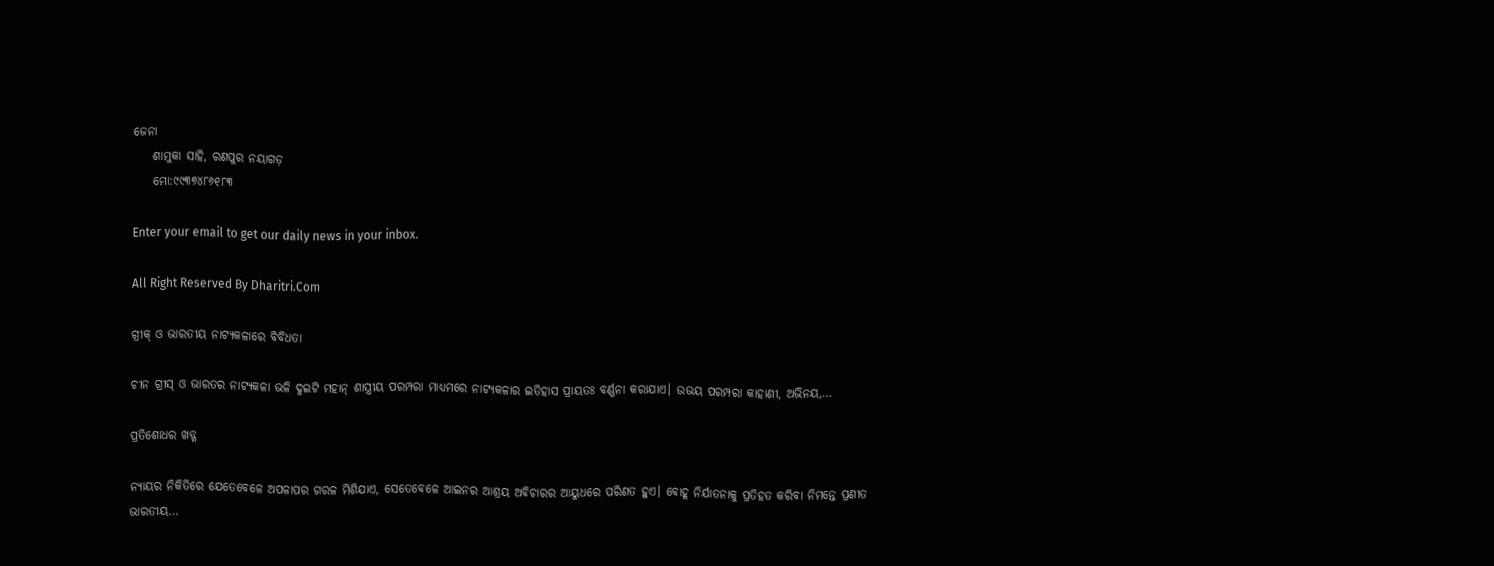ଜେନା
    ଶାମୁକା ସାହି, ରଣପୁର ନୟାଗଡ଼
    ମୋ:୯୯୩୭୪୮୬୧୮୩

Enter your email to get our daily news in your inbox.

All Right Reserved By Dharitri.Com

ଗ୍ରୀକ୍‌ ଓ ଭାରତୀୟ ନାଟ୍ୟକଳାରେ ବିବିଧତା

ଚୀନ ଗ୍ରୀସ୍‌ ଓ ଭାରତର ନାଟ୍ୟକଳା ଭଳି ଦୁଇଟି ମହାନ୍‌ ଶାସ୍ତ୍ରୀୟ ପରମ୍ପରା ମାଧ୍ୟମରେ ନାଟ୍ୟକଳାର ଇତିହାସ ପ୍ରାୟତଃ ବର୍ଣ୍ଣନା କରାଯାଏ। ଉଭୟ ପରମ୍ପରା କାହାଣୀ, ଅଭିନୟ,…

ପ୍ରତିଶୋଧର ଖଡ୍ଗ

ନ୍ୟାୟର ନିକିତିରେ ଯେତେବେଳେ ଅପଳାପର ଗରଳ ମିଶିଯାଏ, ସେତେବେଳେ ଆଇନର ଆଶ୍ରୟ ଅବିଚାରର ଆୟୁଧରେ ପରିଣତ ହୁଏ। ବୋହୂ ନିର୍ଯାତନାକୁ ପ୍ରତିହତ କରିବା ନିମନ୍ତେ ପ୍ରଣୀତ ଭାରତୀୟ…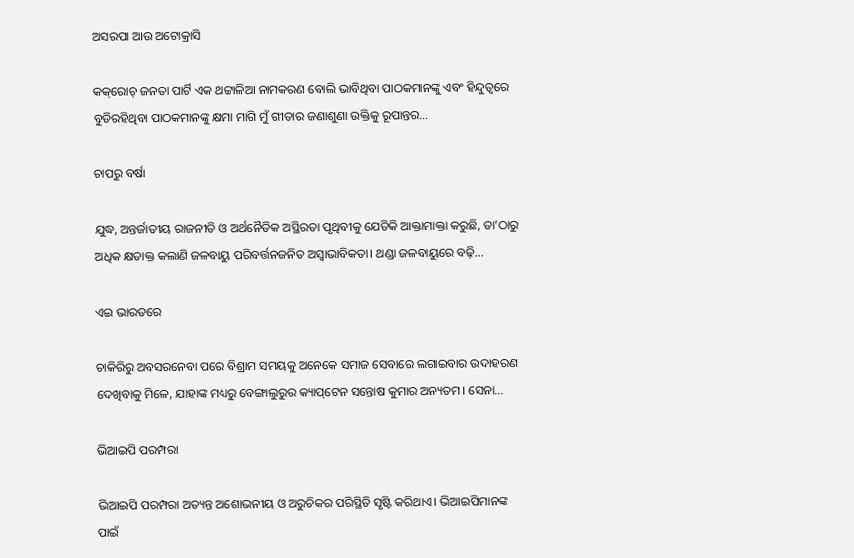ଅସରପା ଆଉ ଅଟୋକ୍ରାସି

କକ୍‌ରୋଚ୍‌ ଜନତା ପାର୍ଟି ଏକ ଥଟ୍ଟାଳିଆ ନାମକରଣ ବୋଲି ଭାବିଥିବା ପାଠକମାନଙ୍କୁ ଏବଂ ହିନ୍ଦୁତ୍ୱରେ ବୁଡିରହିଥିବା ପାଠକମାନଙ୍କୁ କ୍ଷମା ମାଗି ମୁଁ ଗୀତାର ଜଣାଶୁଣା ଉକ୍ତିକୁ ରୂପାନ୍ତର…

ଚାପରୁ ବର୍ଷା

ଯୁଦ୍ଧ, ଅନ୍ତର୍ଜାତୀୟ ରାଜନୀତି ଓ ଅର୍ଥନୈତିକ ଅସ୍ଥିରତା ପୃଥିବୀକୁ ଯେତିକି ଆକ୍ତାମାକ୍ତା କରୁଛି, ତା’ଠାରୁ ଅଧିକ କ୍ଷତାକ୍ତ କଲାଣି ଜଳବାୟୁ ପରିବର୍ତ୍ତନଜନିତ ଅସ୍ବାଭାବିକତା। ଥଣ୍ଡା ଜଳବାୟୁରେ ବଢ଼ି…

ଏଇ ଭାରତରେ

ଚାକିରିରୁ ଅବସରନେବା ପରେ ବିଶ୍ରାମ ସମୟକୁ ଅନେକେ ସମାଜ ସେବାରେ ଲଗାଇବାର ଉଦାହରଣ ଦେଖିବାକୁ ମିଳେ, ଯାହାଙ୍କ ମଧ୍ୟରୁ ବେଙ୍ଗାଲୁରୁର କ୍ୟାପ୍‌ଟେନ ସନ୍ତୋଷ କୁମାର ଅନ୍ୟତମ। ସେନା…

ଭିଆଇପି ପରମ୍ପରା

ଭିଆଇପି ପରମ୍ପରା ଅତ୍ୟନ୍ତ ଅଶୋଭନୀୟ ଓ ଅରୁଚିକର ପରିସ୍ଥିତି ସୃଷ୍ଟି କରିଥାଏ। ଭିଆଇପିମାନଙ୍କ ପାଇଁ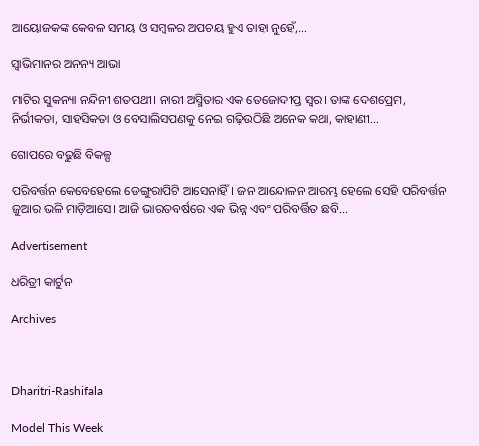ଆୟୋଜକଙ୍କ କେବଳ ସମୟ ଓ ସମ୍ବଳର ଅପଚୟ ହୁଏ ତାହା ନୁହେଁ,…

ସ୍ବାଭିମାନର ଅନନ୍ୟ ଆଭା

ମାଟିର ସୁକନ୍ୟା ନନ୍ଦିନୀ ଶତପଥୀ। ନାରୀ ଅସ୍ମିତାର ଏକ ତେଜୋଦୀପ୍ତ ସ୍ବର। ତାଙ୍କ ଦେଶପ୍ରେମ, ନିର୍ଭୀକତା, ସାହସିକତା ଓ ବେସାଲିସପଣକୁ ନେଇ ଗଢ଼ିଉଠିଛି ଅନେକ କଥା, କାହାଣୀ…

ଗୋପରେ ବଢୁଛି ବିକଳ୍ପ

ପରିବର୍ତ୍ତନ କେବେହେଲେ ଡେଙ୍ଗୁରାପିଟି ଆସେନାହିଁ। ଜନ ଆନ୍ଦୋଳନ ଆରମ୍ଭ ହେଲେ ସେହି ପରିବର୍ତ୍ତନ ଜୁଆର ଭଳି ମାଡ଼ିଆସେ। ଆଜି ଭାରତବର୍ଷରେ ଏକ ଭିନ୍ନ ଏବଂ ପରିବର୍ତ୍ତିତ ଛବି…

Advertisement

ଧରିତ୍ରୀ କାର୍ଟୁନ

Archives



Dharitri-Rashifala

Model This Week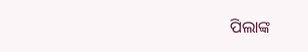ପିଲାଙ୍କ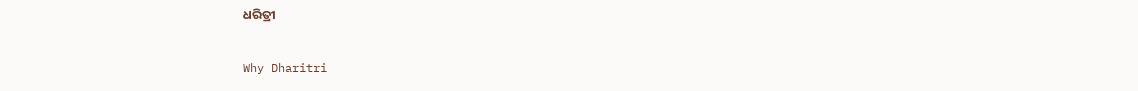ଧରିତ୍ରୀ

Why Dharitri